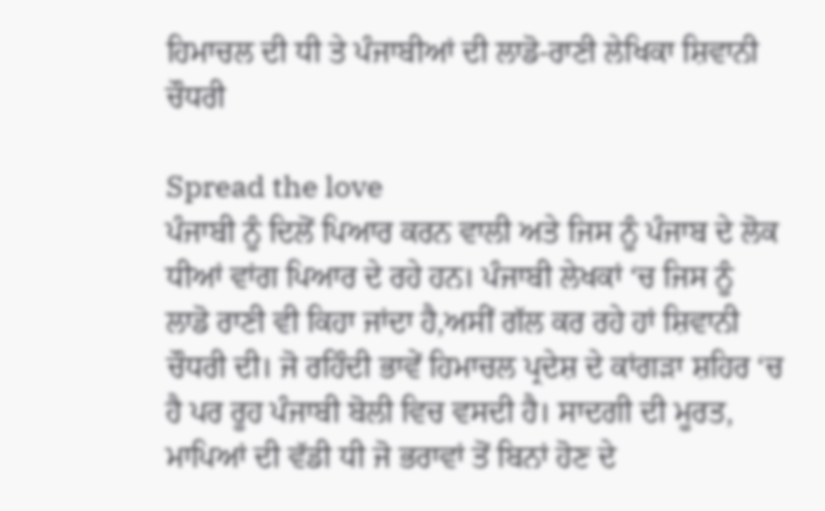ਹਿਮਾਚਲ ਦੀ ਧੀ ਤੇ ਪੰਜਾਬੀਆਂ ਦੀ ਲਾਡੋ-ਰਾਣੀ ਲੇਖਿਕਾ ਸ਼ਿਵਾਨੀ ਚੌਧਰੀ

Spread the love
ਪੰਜਾਬੀ ਨੂੰ ਦਿਲੋਂ ਪਿਆਰ ਕਰਨ ਵਾਲੀ ਅਤੇ ਜਿਸ ਨੂੰ ਪੰਜਾਬ ਦੇ ਲੋਕ ਧੀਆਂ ਵਾਂਗ ਪਿਆਰ ਦੇ ਰਹੇ ਹਨ। ਪੰਜਾਬੀ ਲੇਖਕਾਂ ‘ਚ ਜਿਸ ਨੂੰ ਲਾਡੋ ਰਾਣੀ ਵੀ ਕਿਹਾ ਜਾਂਦਾ ਹੈ,ਅਸੀਂ ਗੱਲ ਕਰ ਰਹੇ ਹਾਂ ਸ਼ਿਵਾਨੀ ਚੌਧਰੀ ਦੀ। ਜੋ ਰਹਿੰਦੀ ਭਾਵੇਂ ਹਿਮਾਚਲ ਪ੍ਰਦੇਸ਼ ਦੇ ਕਾਂਗੜਾ ਸ਼ਹਿਰ ‘ਚ ਹੈ ਪਰ ਰੂਹ ਪੰਜਾਬੀ ਬੋਲੀ ਵਿਚ ਵਸਦੀ ਹੈ। ਸਾਦਗੀ ਦੀ ਮੂਰਤ, ਮਾਪਿਆਂ ਦੀ ਵੱਡੀ ਧੀ ਜੋ ਭਰਾਵਾਂ ਤੋਂ ਬਿਨਾਂ ਹੋਣ ਦੇ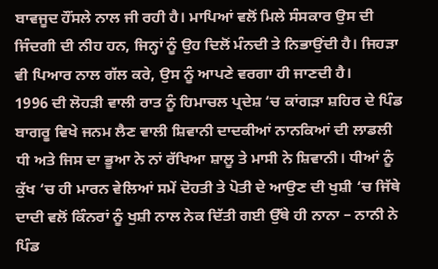ਬਾਵਜੂਦ ਹੌਂਸਲੇ ਨਾਲ ਜੀ ਰਹੀ ਹੈ। ਮਾਪਿਆਂ ਵਲੋਂ ਮਿਲੇ ਸੰਸਕਾਰ ਉਸ ਦੀ ਜਿੰਦਗੀ ਦੀ ਨੀਹ ਹਨ, ਜਿਨ੍ਹਾਂ ਨੂੰ ਉਹ ਦਿਲੋਂ ਮੰਨਦੀ ਤੇ ਨਿਭਾਉਂਦੀ ਹੈ। ਜਿਹੜਾ ਵੀ ਪਿਆਰ ਨਾਲ ਗੱਲ ਕਰੇ, ਉਸ ਨੂੰ ਆਪਣੇ ਵਰਗਾ ਹੀ ਜਾਣਦੀ ਹੈ।
1996 ਦੀ ਲੋਹੜੀ ਵਾਲੀ ਰਾਤ ਨੂੰ ਹਿਮਾਚਲ ਪ੍ਰਦੇਸ਼ ‘ਚ ਕਾਂਗੜਾ ਸ਼ਹਿਰ ਦੇ ਪਿੰਡ ਬਾਗਰੂ ਵਿਖੇ ਜਨਮ ਲੈਣ ਵਾਲੀ ਸ਼ਿਵਾਨੀ ਦਾਦਕੀਆਂ ਨਾਨਕਿਆਂ ਦੀ ਲਾਡਲੀ ਧੀ ਅਤੇ ਜਿਸ ਦਾ ਭੂਆ ਨੇ ਨਾਂ ਰੱਖਿਆ ਸ਼ਾਲੂ ਤੇ ਮਾਸੀ ਨੇ ਸ਼ਿਵਾਨੀ। ਧੀਆਂ ਨੂੰ ਕੁੱਖ ‘ਚ ਹੀ ਮਾਰਨ ਵੇਲਿਆਂ ਸਮੇਂ ਦੋਹਤੀ ਤੇ ਪੋਤੀ ਦੇ ਆਉਣ ਦੀ ਖੁਸ਼ੀ ‘ਚ ਜਿੱਥੇ ਦਾਦੀ ਵਲੋਂ ਕਿੰਨਰਾਂ ਨੂੰ ਖੁਸ਼ੀ ਨਾਲ ਨੇਕ ਦਿੱਤੀ ਗਈ ਉੱਥੇ ਹੀ ਨਾਨਾ – ਨਾਨੀ ਨੇ ਪਿੰਡ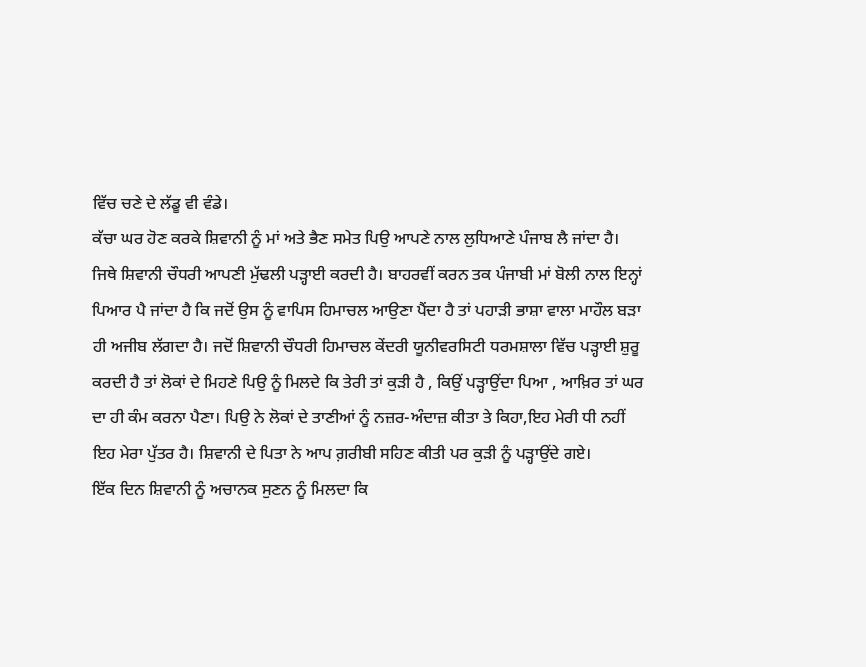ਵਿੱਚ ਚਣੇ ਦੇ ਲੱਡੂ ਵੀ ਵੰਡੇ।
ਕੱਚਾ ਘਰ ਹੋਣ ਕਰਕੇ ਸ਼ਿਵਾਨੀ ਨੂੰ ਮਾਂ ਅਤੇ ਭੈਣ ਸਮੇਤ ਪਿਉ ਆਪਣੇ ਨਾਲ ਲੁਧਿਆਣੇ ਪੰਜਾਬ ਲੈ ਜਾਂਦਾ ਹੈ। ਜਿਥੇ ਸ਼ਿਵਾਨੀ ਚੌਧਰੀ ਆਪਣੀ ਮੁੱਢਲੀ ਪੜ੍ਹਾਈ ਕਰਦੀ ਹੈ। ਬਾਹਰਵੀਂ ਕਰਨ ਤਕ ਪੰਜਾਬੀ ਮਾਂ ਬੋਲੀ ਨਾਲ ਇਨ੍ਹਾਂ ਪਿਆਰ ਪੈ ਜਾਂਦਾ ਹੈ ਕਿ ਜਦੋਂ ਉਸ ਨੂੰ ਵਾਪਿਸ ਹਿਮਾਚਲ ਆਉਣਾ ਪੈਂਦਾ ਹੈ ਤਾਂ ਪਹਾੜੀ ਭਾਸ਼ਾ ਵਾਲਾ ਮਾਹੌਲ ਬੜਾ ਹੀ ਅਜੀਬ ਲੱਗਦਾ ਹੈ। ਜਦੋਂ ਸ਼ਿਵਾਨੀ ਚੌਧਰੀ ਹਿਮਾਚਲ ਕੇਂਦਰੀ ਯੂਨੀਵਰਸਿਟੀ ਧਰਮਸ਼ਾਲਾ ਵਿੱਚ ਪੜ੍ਹਾਈ ਸ਼ੁਰੂ ਕਰਦੀ ਹੈ ਤਾਂ ਲੋਕਾਂ ਦੇ ਮਿਹਣੇ ਪਿਉ ਨੂੰ ਮਿਲਦੇ ਕਿ ਤੇਰੀ ਤਾਂ ਕੁੜੀ ਹੈ , ਕਿਉਂ ਪੜ੍ਹਾਉਂਦਾ ਪਿਆ , ਆਖ਼ਿਰ ਤਾਂ ਘਰ ਦਾ ਹੀ ਕੰਮ ਕਰਨਾ ਪੈਣਾ। ਪਿਉ ਨੇ ਲੋਕਾਂ ਦੇ ਤਾਣੀਆਂ ਨੂੰ ਨਜ਼ਰ-ਅੰਦਾਜ਼ ਕੀਤਾ ਤੇ ਕਿਹਾ,ਇਹ ਮੇਰੀ ਧੀ ਨਹੀਂ ਇਹ ਮੇਰਾ ਪੁੱਤਰ ਹੈ। ਸ਼ਿਵਾਨੀ ਦੇ ਪਿਤਾ ਨੇ ਆਪ ਗ਼ਰੀਬੀ ਸਹਿਣ ਕੀਤੀ ਪਰ ਕੁੜੀ ਨੂੰ ਪੜ੍ਹਾਉਂਦੇ ਗਏ।
ਇੱਕ ਦਿਨ ਸ਼ਿਵਾਨੀ ਨੂੰ ਅਚਾਨਕ ਸੁਣਨ ਨੂੰ ਮਿਲਦਾ ਕਿ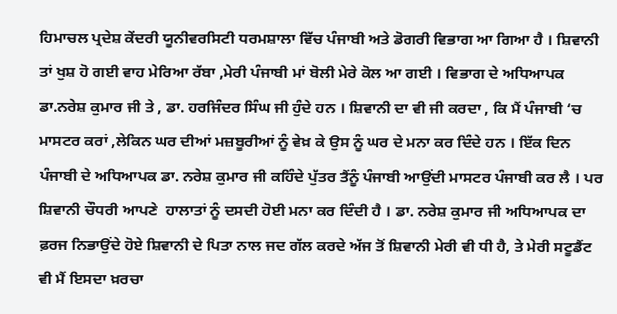ਹਿਮਾਚਲ ਪ੍ਰਦੇਸ਼ ਕੇਂਦਰੀ ਯੂਨੀਵਰਸਿਟੀ ਧਰਮਸ਼ਾਲਾ ਵਿੱਚ ਪੰਜਾਬੀ ਅਤੇ ਡੋਗਰੀ ਵਿਭਾਗ ਆ ਗਿਆ ਹੈ । ਸ਼ਿਵਾਨੀ ਤਾਂ ਖੁਸ਼ ਹੋ ਗਈ ਵਾਹ ਮੇਰਿਆ ਰੱਬਾ ,ਮੇਰੀ ਪੰਜਾਬੀ ਮਾਂ ਬੋਲੀ ਮੇਰੇ ਕੋਲ ਆ ਗਈ । ਵਿਭਾਗ ਦੇ ਅਧਿਆਪਕ ਡਾ.ਨਰੇਸ਼ ਕੁਮਾਰ ਜੀ ਤੇ , ਡਾ. ਹਰਜਿੰਦਰ ਸਿੰਘ ਜੀ ਹੁੰਦੇ ਹਨ । ਸ਼ਿਵਾਨੀ ਦਾ ਵੀ ਜੀ ਕਰਦਾ , ਕਿ ਮੈਂ ਪੰਜਾਬੀ ‘ਚ ਮਾਸਟਰ ਕਰਾਂ ,ਲੇਕਿਨ ਘਰ ਦੀਆਂ ਮਜ਼ਬੂਰੀਆਂ ਨੂੰ ਵੇਖ਼ ਕੇ ਉਸ ਨੂੰ ਘਰ ਦੇ ਮਨਾ ਕਰ ਦਿੰਦੇ ਹਨ । ਇੱਕ ਦਿਨ ਪੰਜਾਬੀ ਦੇ ਅਧਿਆਪਕ ਡਾ. ਨਰੇਸ਼ ਕੁਮਾਰ ਜੀ ਕਹਿੰਦੇ ਪੁੱਤਰ ਤੈਂਨੂੰ ਪੰਜਾਬੀ ਆਉਂਦੀ ਮਾਸਟਰ ਪੰਜਾਬੀ ਕਰ ਲੈ । ਪਰ ਸ਼ਿਵਾਨੀ ਚੌਧਰੀ ਆਪਣੇ  ਹਾਲਾਤਾਂ ਨੂੰ ਦਸਦੀ ਹੋਈ ਮਨਾ ਕਰ ਦਿੰਦੀ ਹੈ । ਡਾ. ਨਰੇਸ਼ ਕੁਮਾਰ ਜੀ ਅਧਿਆਪਕ ਦਾ ਫ਼ਰਜ ਨਿਭਾਉਂਦੇ ਹੋਏ ਸ਼ਿਵਾਨੀ ਦੇ ਪਿਤਾ ਨਾਲ ਜਦ ਗੱਲ ਕਰਦੇ ਅੱਜ ਤੋਂ ਸ਼ਿਵਾਨੀ ਮੇਰੀ ਵੀ ਧੀ ਹੈ, ਤੇ ਮੇਰੀ ਸਟੂਡੈਂਟ ਵੀ ਮੈਂ ਇਸਦਾ ਖ਼ਰਚਾ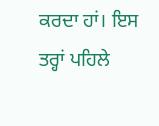ਕਰਦਾ ਹਾਂ। ਇਸ ਤਰ੍ਹਾਂ ਪਹਿਲੇ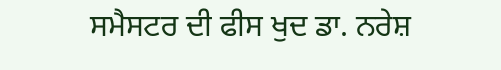ਸਮੈਸਟਰ ਦੀ ਫੀਸ ਖੁਦ ਡਾ. ਨਰੇਸ਼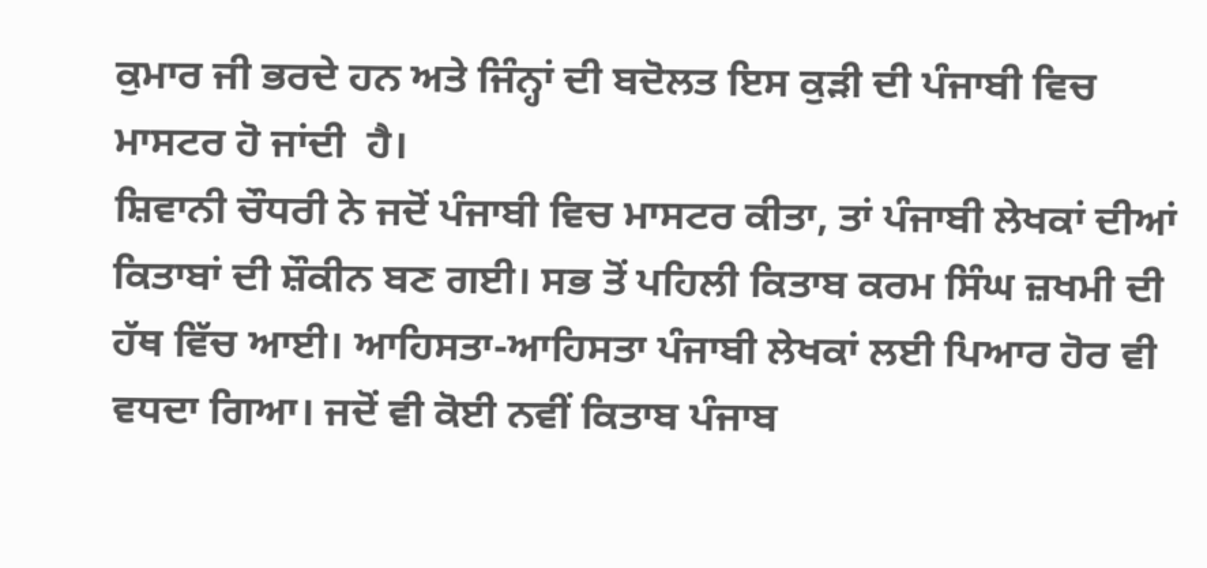ਕੁਮਾਰ ਜੀ ਭਰਦੇ ਹਨ ਅਤੇ ਜਿੰਨ੍ਹਾਂ ਦੀ ਬਦੋਲਤ ਇਸ ਕੁੜੀ ਦੀ ਪੰਜਾਬੀ ਵਿਚ ਮਾਸਟਰ ਹੋ ਜਾਂਦੀ  ਹੈ।
ਸ਼ਿਵਾਨੀ ਚੌਧਰੀ ਨੇ ਜਦੋਂ ਪੰਜਾਬੀ ਵਿਚ ਮਾਸਟਰ ਕੀਤਾ, ਤਾਂ ਪੰਜਾਬੀ ਲੇਖਕਾਂ ਦੀਆਂ ਕਿਤਾਬਾਂ ਦੀ ਸ਼ੌਕੀਨ ਬਣ ਗਈ। ਸਭ ਤੋਂ ਪਹਿਲੀ ਕਿਤਾਬ ਕਰਮ ਸਿੰਘ ਜ਼ਖਮੀ ਦੀ ਹੱਥ ਵਿੱਚ ਆਈ। ਆਹਿਸਤਾ-ਆਹਿਸਤਾ ਪੰਜਾਬੀ ਲੇਖਕਾਂ ਲਈ ਪਿਆਰ ਹੋਰ ਵੀ ਵਧਦਾ ਗਿਆ। ਜਦੋਂ ਵੀ ਕੋਈ ਨਵੀਂ ਕਿਤਾਬ ਪੰਜਾਬ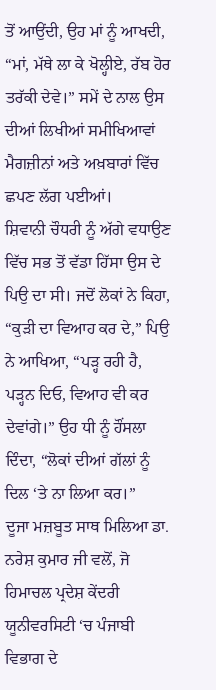ਤੋਂ ਆਉਂਦੀ, ਉਹ ਮਾਂ ਨੂੰ ਆਖਦੀ, “ਮਾਂ, ਮੱਥੇ ਲਾ ਕੇ ਖੋਲ੍ਹੀਏ, ਰੱਬ ਹੋਰ ਤਰੱਕੀ ਦੇਵੇ।” ਸਮੇਂ ਦੇ ਨਾਲ ਉਸ ਦੀਆਂ ਲਿਖੀਆਂ ਸਮੀਖਿਆਵਾਂ ਮੈਗਜ਼ੀਨਾਂ ਅਤੇ ਅਖ਼ਬਾਰਾਂ ਵਿੱਚ ਛਪਣ ਲੱਗ ਪਈਆਂ।
ਸ਼ਿਵਾਨੀ ਚੌਧਰੀ ਨੂੰ ਅੱਗੇ ਵਧਾਉਣ ਵਿੱਚ ਸਭ ਤੋਂ ਵੱਡਾ ਹਿੱਸਾ ਉਸ ਦੇ ਪਿਉ ਦਾ ਸੀ। ਜਦੋਂ ਲੋਕਾਂ ਨੇ ਕਿਹਾ, “ਕੁੜੀ ਦਾ ਵਿਆਹ ਕਰ ਦੇ,” ਪਿਉ ਨੇ ਆਖਿਆ, “ਪੜ੍ਹ ਰਹੀ ਹੈ, ਪੜ੍ਹਨ ਦਿਓ, ਵਿਆਹ ਵੀ ਕਰ ਦੇਵਾਂਗੇ।” ਉਹ ਧੀ ਨੂੰ ਹੌਂਸਲਾ ਦਿੰਦਾ, “ਲੋਕਾਂ ਦੀਆਂ ਗੱਲਾਂ ਨੂੰ ਦਿਲ ‘ਤੇ ਨਾ ਲਿਆ ਕਰ।”
ਦੂਜਾ ਮਜ਼ਬੂਤ ਸਾਥ ਮਿਲਿਆ ਡਾ. ਨਰੇਸ਼ ਕੁਮਾਰ ਜੀ ਵਲੋਂ, ਜੋ ਹਿਮਾਚਲ ਪ੍ਰਦੇਸ਼ ਕੇਂਦਰੀ ਯੂਨੀਵਰਸਿਟੀ ‘ਚ ਪੰਜਾਬੀ ਵਿਭਾਗ ਦੇ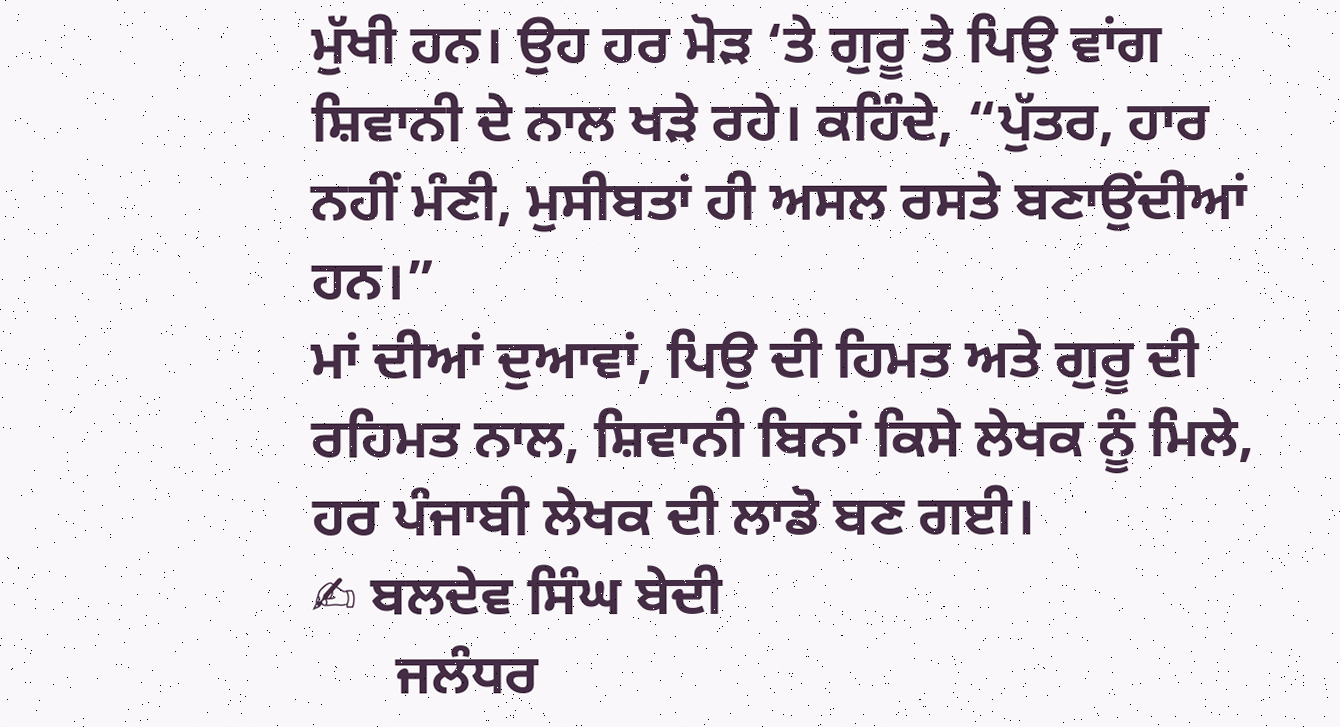ਮੁੱਖੀ ਹਨ। ਉਹ ਹਰ ਮੋੜ ‘ਤੇ ਗੁਰੂ ਤੇ ਪਿਉ ਵਾਂਗ ਸ਼ਿਵਾਨੀ ਦੇ ਨਾਲ ਖੜੇ ਰਹੇ। ਕਹਿੰਦੇ, “ਪੁੱਤਰ, ਹਾਰ ਨਹੀਂ ਮੰਣੀ, ਮੁਸੀਬਤਾਂ ਹੀ ਅਸਲ ਰਸਤੇ ਬਣਾਉਂਦੀਆਂ ਹਨ।”
ਮਾਂ ਦੀਆਂ ਦੁਆਵਾਂ, ਪਿਉ ਦੀ ਹਿਮਤ ਅਤੇ ਗੁਰੂ ਦੀ ਰਹਿਮਤ ਨਾਲ, ਸ਼ਿਵਾਨੀ ਬਿਨਾਂ ਕਿਸੇ ਲੇਖਕ ਨੂੰ ਮਿਲੇ, ਹਰ ਪੰਜਾਬੀ ਲੇਖਕ ਦੀ ਲਾਡੋ ਬਣ ਗਈ।
✍ ਬਲਦੇਵ ਸਿੰਘ ਬੇਦੀ
      ਜਲੰਧਰ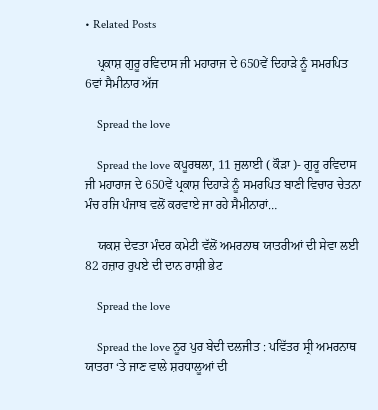• Related Posts

    ਪ੍ਰਕਾਸ਼ ਗੁਰੂ ਰਵਿਦਾਸ ਜੀ ਮਹਾਰਾਜ ਦੇ 650ਵੇਂ ਦਿਹਾੜੇ ਨੂੰ ਸਮਰਪਿਤ  6ਵਾਂ ਸੈਮੀਨਾਰ ਅੱਜ

    Spread the love

    Spread the love ਕਪੂਰਥਲਾ, 11 ਜੁਲਾਈ ( ਕੌੜਾ )- ਗੁਰੂ ਰਵਿਦਾਸ ਜੀ ਮਹਾਰਾਜ ਦੇ 650ਵੇਂ ਪ੍ਰਕਾਸ਼ ਦਿਹਾੜੇ ਨੂੰ ਸਮਰਪਿਤ ਬਾਣੀ ਵਿਚਾਰ ਚੇਤਨਾ ਮੰਚ ਰਜਿ ਪੰਜਾਬ ਵਲੋਂ ਕਰਵਾਏ ਜਾ ਰਹੇ ਸੈਮੀਨਾਰਾਂ…

    ਯਕਸ਼ ਦੇਵਤਾ ਮੰਦਰ ਕਮੇਟੀ ਵੱਲੋਂ ਅਮਰਨਾਥ ਯਾਤਰੀਆਂ ਦੀ ਸੇਵਾ ਲਈ 82 ਹਜ਼ਾਰ ਰੁਪਏ ਦੀ ਦਾਨ ਰਾਸ਼ੀ ਭੇਟ

    Spread the love

    Spread the love ਨੂਰ ਪੁਰ ਬੇਦੀ ਦਲਜੀਤ : ਪਵਿੱਤਰ ਸ੍ਰੀ ਅਮਰਨਾਥ ਯਾਤਰਾ ‘ਤੇ ਜਾਣ ਵਾਲੇ ਸ਼ਰਧਾਲੂਆਂ ਦੀ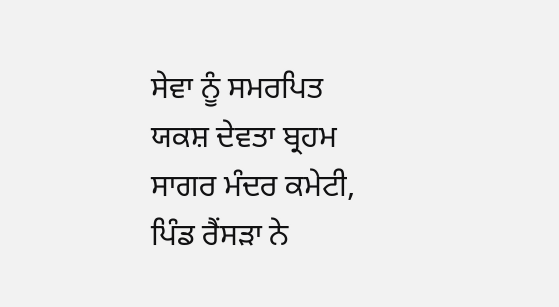ਸੇਵਾ ਨੂੰ ਸਮਰਪਿਤ ਯਕਸ਼ ਦੇਵਤਾ ਬ੍ਰਹਮ ਸਾਗਰ ਮੰਦਰ ਕਮੇਟੀ, ਪਿੰਡ ਰੈਂਸੜਾ ਨੇ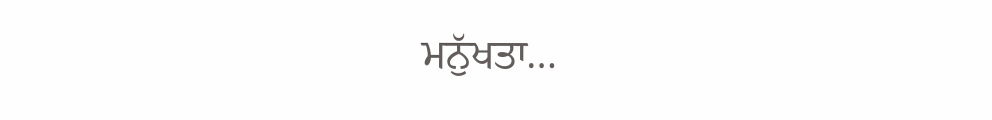ਮਨੁੱਖਤਾ…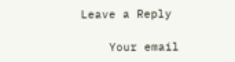Leave a Reply

    Your email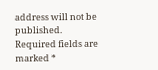address will not be published. Required fields are marked *